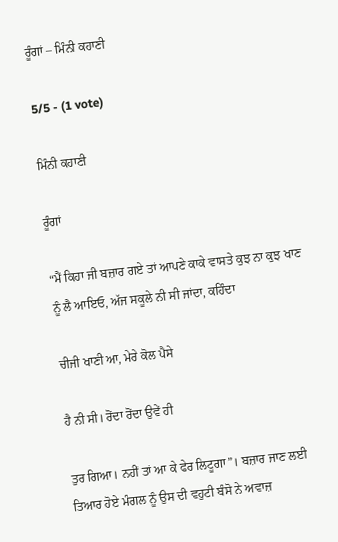ਰੂੰਗਾਂ – ਮਿੰਨੀ ਕਹਾਣੀ

5/5 - (1 vote)

ਮਿੰਨੀ ਕਹਾਣੀ

ਰੂੰਗਾਂ

“ਮੈਂ ਕਿਹਾ ਜੀ ਬਜ਼ਾਰ ਗਏ ਤਾਂ ਆਪਣੇ ਕਾਕੇ ਵਾਸਤੇ ਕੁਝ ਨਾ ਕੁਝ ਖਾਣ ਨੂੰ ਲੈ ਆਇਓ, ਅੱਜ ਸਕੂਲੇ ਨੀ ਸੀ ਜਾਂਦਾ, ਕਹਿੰਦਾ

ਚੀਜੀ ਖਾਣੀ ਆ, ਮੇਰੇ ਕੋਲ ਪੈਸੇ

ਹੈ ਨੀ ਸੀ। ਰੋਂਦਾ ਰੋਂਦਾ ਉਵੇਂ ਹੀ

ਤੁਰ ਗਿਆ। ਨਹੀਂ ਤਾਂ ਆ ਕੇ ਫੇਰ ਲਿਟੂਗਾ”। ਬਜ਼ਾਰ ਜਾਣ ਲਈ ਤਿਆਰ ਹੋਏ ਮੰਗਲ ਨੂੰ ਉਸ ਦੀ ਵਹੁਟੀ ਬੰਸੋ ਨੇ ਅਵਾਜ਼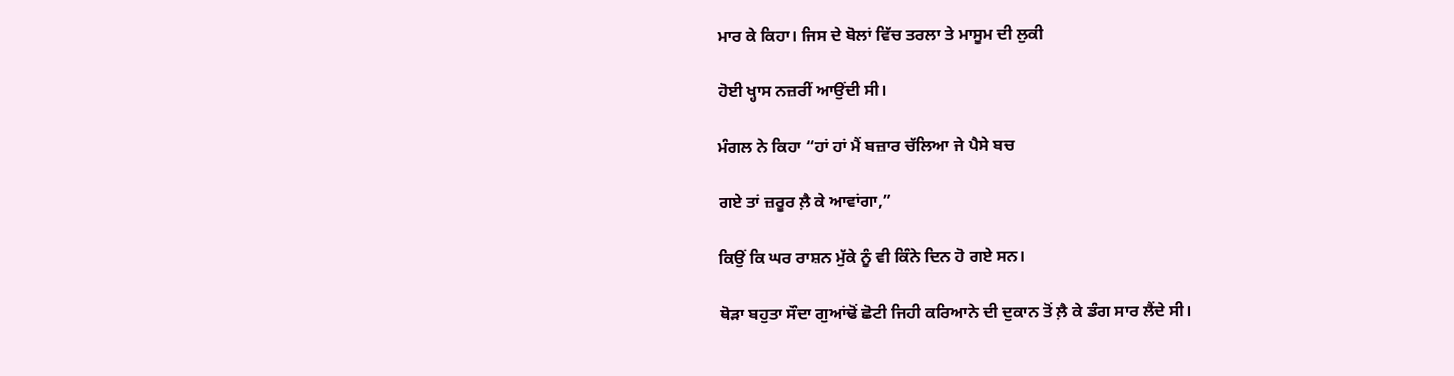ਮਾਰ ਕੇ ਕਿਹਾ। ਜਿਸ ਦੇ ਬੋਲਾਂ ਵਿੱਚ ਤਰਲਾ ਤੇ ਮਾਸੂਮ ਦੀ ਲੁਕੀ

ਹੋਈ ਖ੍ਹਾਸ ਨਜ਼ਰੀਂ ਆਉਂਦੀ ਸੀ।

ਮੰਗਲ ਨੇ ਕਿਹਾ “ਹਾਂ ਹਾਂ ਮੈਂ ਬਜ਼ਾਰ ਚੱਲਿਆ ਜੇ ਪੈਸੇ ਬਚ

ਗਏ ਤਾਂ ਜ਼ਰੂਰ ਲ਼ੈ ਕੇ ਆਵਾਂਗਾ,”

ਕਿਉਂ ਕਿ ਘਰ ਰਾਸ਼ਨ ਮੁੱਕੇ ਨੂੰ ਵੀ ਕਿੰਨੇ ਦਿਨ ਹੋ ਗਏ ਸਨ।

ਥੋੜਾ ਬਹੁਤਾ ਸੌਦਾ ਗੁਆਂਢੋਂ ਛੋਟੀ ਜਿਹੀ ਕਰਿਆਨੇ ਦੀ ਦੁਕਾਨ ਤੋਂ ਲ਼ੈ ਕੇ ਡੰਗ ਸਾਰ ਲੈਂਦੇ ਸੀ।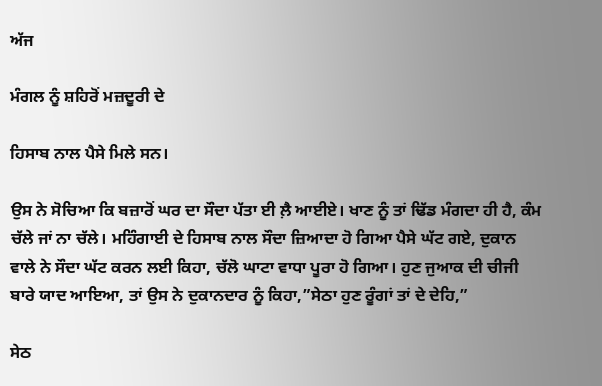ਅੱਜ

ਮੰਗਲ ਨੂੰ ਸ਼ਹਿਰੋਂ ਮਜ਼ਦੂਰੀ ਦੇ

ਹਿਸਾਬ ਨਾਲ ਪੈਸੇ ਮਿਲੇ ਸਨ।

ਉਸ ਨੇ ਸੋਚਿਆ ਕਿ ਬਜ਼ਾਰੋਂ ਘਰ ਦਾ ਸੌਦਾ ਪੱਤਾ ਈ ਲ਼ੈ ਆਈਏ। ਖਾਣ ਨੂੰ ਤਾਂ ਢਿੱਡ ਮੰਗਦਾ ਹੀ ਹੈ, ਕੰਮ ਚੱਲੇ ਜਾਂ ਨਾ ਚੱਲੇ। ਮਹਿੰਗਾਈ ਦੇ ਹਿਸਾਬ ਨਾਲ ਸੌਦਾ ਜ਼ਿਆਦਾ ਹੋ ਗਿਆ ਪੈਸੇ ਘੱਟ ਗਏ, ਦੁਕਾਨ ਵਾਲੇ ਨੇ ਸੌਦਾ ਘੱਟ ਕਰਨ ਲਈ ਕਿਹਾ, ਚੱਲੋ ਘਾਟਾ ਵਾਧਾ ਪੂਰਾ ਹੋ ਗਿਆ। ਹੁਣ ਜੁਆਕ ਦੀ ਚੀਜੀ ਬਾਰੇ ਯਾਦ ਆਇਆ, ਤਾਂ ਉਸ ਨੇ ਦੁਕਾਨਦਾਰ ਨੂੰ ਕਿਹਾ,”ਸੇਠਾ ਹੁਣ ਰੂੰਗਾਂ ਤਾਂ ਦੇ ਦੇਹਿ,”

ਸੇਠ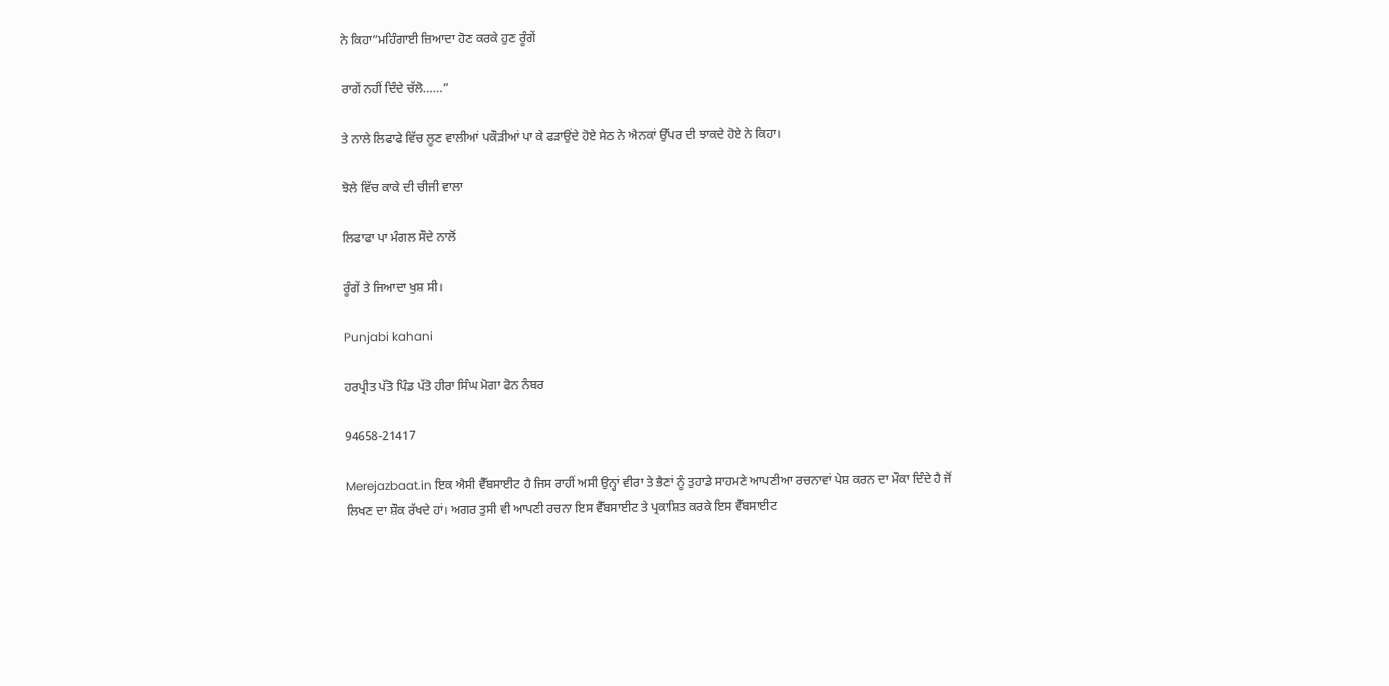ਨੇ ਕਿਹਾ”ਮਹਿੰਗਾਈ ਜ਼ਿਆਦਾ ਹੋਣ ਕਰਕੇ ਹੁਣ ਰੂੰਗੇਂ

ਰਾਗੇਂ ਨਹੀਂ ਦਿੰਦੇ ਚੱਲੋ……”

ਤੇ ਨਾਲੇ ਲਿਫਾਫੇ ਵਿੱਚ ਲੂਣ ਵਾਲੀਆਂ ਪਕੌੜੀਆਂ ਪਾ ਕੇ ਫੜਾਉਂਦੇ ਹੋਏ ਸੇਠ ਨੇ ਐਨਕਾਂ ਉੱਪਰ ਦੀ ਝਾਕਦੇ ਹੋਏ ਨੇ ਕਿਹਾ।

ਝੋਲੇ ਵਿੱਚ ਕਾਕੇ ਦੀ ਚੀਜੀ ਵਾਲਾ

ਲਿਫਾਫਾ ਪਾ ਮੰਗਲ ਸੌਦੇ ਨਾਲੋਂ

ਰੂੰਗੇਂ ਤੇ ਜਿਆਦਾ ਖੁਸ਼ ਸੀ।

Punjabi kahani

ਹਰਪ੍ਰੀਤ ਪੱਤੋ ਪਿੰਡ ਪੱਤੋ ਹੀਰਾ ਸਿੰਘ ਮੋਗਾ ਫੋਨ ਨੰਬਰ

94658-21417

Merejazbaat.in ਇਕ ਐਸੀ ਵੈੱਬਸਾਈਟ ਹੈ ਜਿਸ ਰਾਹੀਂ ਅਸੀ ਉਨ੍ਹਾਂ ਵੀਰਾ ਤੇ ਭੈਣਾਂ ਨੂੰ ਤੁਹਾਡੇ ਸਾਹਮਣੇ ਆਪਣੀਆ ਰਚਨਾਵਾਂ ਪੇਸ਼ ਕਰਨ ਦਾ ਮੌਕਾ ਦਿੰਦੇ ਹੈ ਜੋਂ ਲਿਖਣ ਦਾ ਸ਼ੌਕ ਰੱਖਦੇ ਹਾਂ। ਅਗਰ ਤੁਸੀ ਵੀ ਆਪਣੀ ਰਚਨਾ ਇਸ ਵੈੱਬਸਾਈਟ ਤੇ ਪ੍ਰਕਾਸ਼ਿਤ ਕਰਕੇ ਇਸ ਵੈੱਬਸਾਈਟ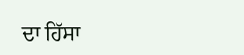ਦਾ ਹਿੱਸਾ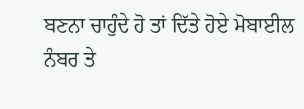ਬਣਨਾ ਚਾਹੁੰਦੇ ਹੋ ਤਾਂ ਦਿੱਤੇ ਹੋਏ ਮੋਬਾਈਲ ਨੰਬਰ ਤੇ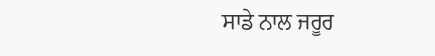ਸਾਡੇ ਨਾਲ ਜਰੂਰ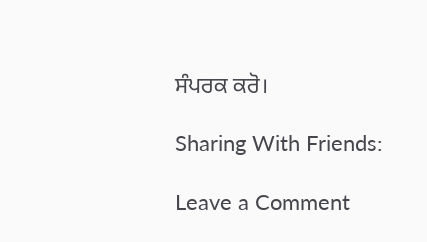ਸੰਪਰਕ ਕਰੋ।

Sharing With Friends:

Leave a Comment